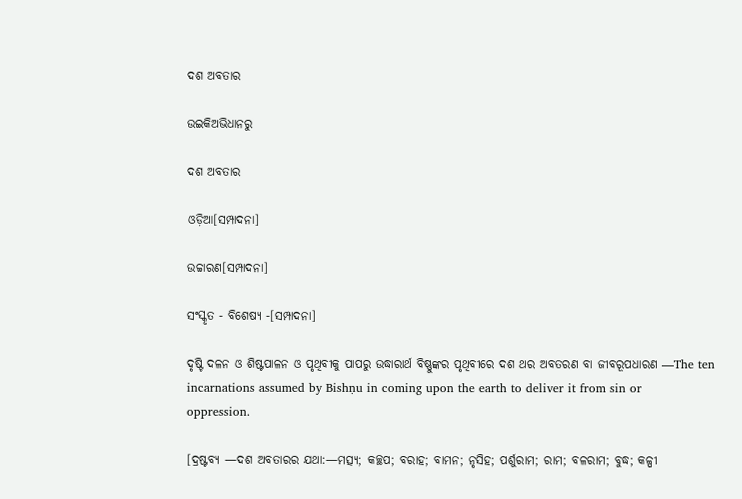ଦଶ ଅବତାର

ଉଇକିଅଭିଧାନ‌ରୁ

ଦଶ ଅବତାର

ଓଡ଼ିଆ[ସମ୍ପାଦନା]

ଉଚ୍ଚାରଣ[ସମ୍ପାଦନା]

ସଂସ୍କୃତ - ବିଶେଷ୍ୟ -[ସମ୍ପାଦନା]

ଦୃଷ୍ଟି ଦଳନ ଓ ଶିଷ୍ଟପାଳନ ଓ ପୃଥିବୀକୁ ପାପରୁ ଉଦ୍ଧାରାର୍ଥ ବିଷ୍ଣୁଙ୍କର ପୃଥିବୀରେ ଦଶ ଥର ଅବତରଣ ବା ଜୀବରୂପଧାରଣ —The ten incarnations assumed by Bishṇu in coming upon the earth to deliver it from sin or oppression.

[ଦ୍ରଷ୍ଟବ୍ୟ —ଦଶ ଅବତାରର ଯଥା:—ମତ୍ସ୍ୟ; କଚ୍ଛପ; ବରାହ; ବାମନ; ନୃସିହ; ପର୍ଶୁରାମ; ରାମ; ବଳରାମ; ବୁଦ୍ଧ; କଳ୍ପୀ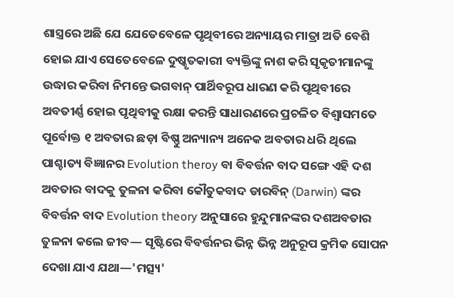ଶାସ୍ତ୍ରରେ ଅଛି ଯେ ଯେତେବେଳେ ପୃଥିବୀରେ ଅନ୍ୟାୟର ମାତ୍ରା ଅତି ବେଶି ହୋଇ ଯାଏ ସେତେବେଳେ ଦୁଷ୍କୃତକାରୀ ବ୍ୟକ୍ତିଙ୍କୁ ନାଶ କରି ସୃକୃତୀମାନଙ୍କୁ ଉଦ୍ଧାର କରିବା ନିମନ୍ତେ ଭଗବାନ୍ ପାର୍ଥିବରୂପ ଧାରଣ କରି ପୃଥିବୀରେ ଅବତୀର୍ଣ୍ଣ ହୋଇ ପୃଥିବୀକୁ ରକ୍ଷା କରନ୍ତି ସାଧାରଣରେ ପ୍ରଚଳିତ ବିଶ୍ୱାସମତେ ପୂର୍ବୋକ୍ତ ୧ ଅବତାର ଛଡ଼ା ବିଷ୍ଣୁ ଅନ୍ୟାନ୍ୟ ଅନେକ ଅବତାର ଧରି ଥିଲେ ପାଶ୍ଚାତ୍ୟ ବିଜ୍ଞାନର Evolution theroy ବା ବିବର୍ତ୍ତନ ବାଦ ସଙ୍ଗେ ଏହି ଦଶ ଅବତାର ବାଦକୁ ତୁଳନା କରିବା କୌତୁକବାଦ ଡାରବିନ୍ (Darwin) ଙ୍କର ବିବର୍ତ୍ତନ ବାଦ Evolution theory ଅନୁସାରେ ହୁନ୍ଦୁମାନଙ୍କର ଦଶଅବତାର ତୁଳନା କଲେ ଜୀବ— ସୃଷ୍ଟିରେ ବିବର୍ତ୍ତନର ଭିନ୍ନ ଭିନ୍ନ ଅନୁରୂପ କ୍ରମିକ ସୋପନ ଦେଖା ଯାଏ ଯଥା—'ମତ୍ସ୍ୟ'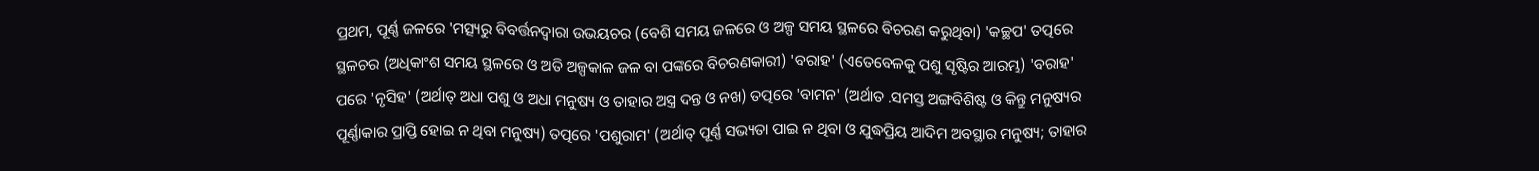ପ୍ରଥମ, ପୂର୍ଣ୍ଣ ଜଳରେ 'ମତ୍ସ୍ୟରୁ ବିବର୍ତ୍ତନଦ୍ୱାରା ଉଭୟଚର (ବେଶି ସମୟ ଜଳରେ ଓ ଅଳ୍ପ ସମୟ ସ୍ଥଳରେ ବିଚରଣ କରୁଥିବା) 'କଚ୍ଛପ' ତତ୍ପରେ ସ୍ଥଳଚର (ଅଧିକାଂଶ ସମୟ ସ୍ଥଳରେ ଓ ଅତି ଅଳ୍ପକାଳ ଜଳ ବା ପଙ୍କରେ ବିଚରଣକାରୀ) 'ବରାହ' (ଏତେବେଳକୁ ପଶୁ ସୃଷ୍ଟିର ଆରମ୍ଭ) 'ବରାହ' ପରେ 'ନୃସିହ' (ଅର୍ଥାତ୍ ଅଧା ପଶୁ ଓ ଅଧା ମନୁଷ୍ୟ ଓ ତାହାର ଅସ୍ତ୍ର ଦନ୍ତ ଓ ନଖ) ତତ୍ପରେ 'ବାମନ' (ଅର୍ଥାତ .ସମସ୍ତ ଅଙ୍ଗବିଶିଷ୍ଟ ଓ କିନ୍ତୁ ମନୁଷ୍ୟର ପୂର୍ଣ୍ଣାକାର ପ୍ରାପ୍ତି ହୋଇ ନ ଥିବା ମନୁଷ୍ୟ) ତତ୍ପରେ 'ପଶୁରାମ' (ଅର୍ଥାତ୍ ପୂର୍ଣ୍ଣ ସଭ୍ୟତା ପାଇ ନ ଥିବା ଓ ଯୁଦ୍ଧପ୍ରିୟ ଆଦିମ ଅବସ୍ଥାର ମନୁଷ୍ୟ; ତାହାର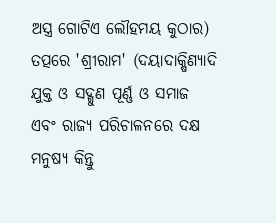ଅସ୍ତ୍ର ଗୋଟିଏ ଲୌହମୟ କୁଠାର) ତତ୍ପରେ 'ଶ୍ରୀରାମ' (ଦୟାଦାକ୍ଷିଣ୍ୟାଦି ଯୁକ୍ତ ଓ ସଦ୍ଗୁଣ ପୂର୍ଣ୍ଣ ଓ ସମାଜ ଏବଂ ରାଜ୍ୟ ପରିଚାଳନରେ ଦକ୍ଷ ମନୁଷ୍ୟ କିନ୍ତୁ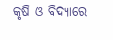କୃଷି ଓ ବିଦ୍ୟାରେ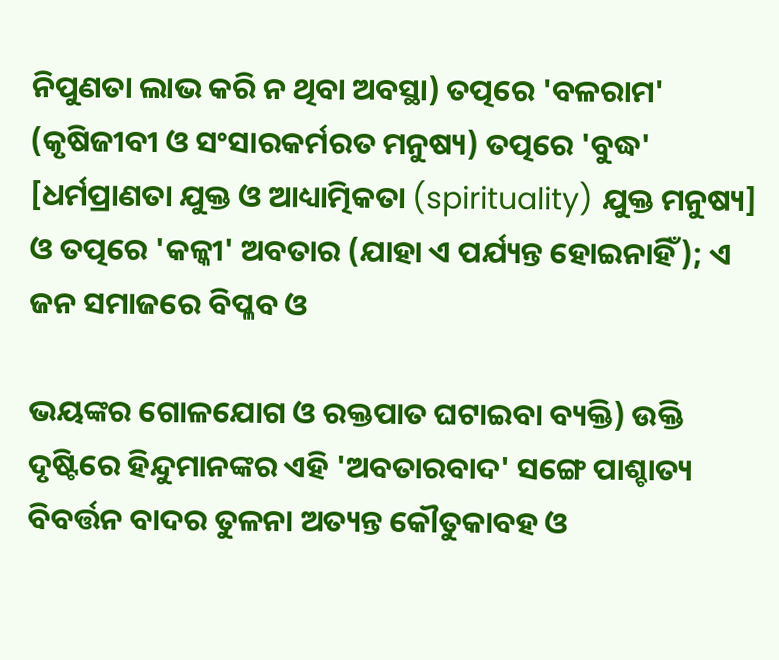ନିପୁଣତା ଲାଭ କରି ନ ଥିବା ଅବସ୍ଥା) ତତ୍ପରେ 'ବଳରାମ' (କୃଷିଜୀବୀ ଓ ସଂସାରକର୍ମରତ ମନୁଷ୍ୟ) ତତ୍ପରେ 'ବୁଦ୍ଧ' [ଧର୍ମପ୍ରାଣତା ଯୁକ୍ତ ଓ ଆଧ୍ୟାତ୍ମିକତା (spirituality) ଯୁକ୍ତ ମନୁଷ୍ୟ] ଓ ତତ୍ପରେ 'କଳ୍କୀ' ଅବତାର (ଯାହା ଏ ପର୍ଯ୍ୟନ୍ତ ହୋଇନାହିଁ); ଏ ଜନ ସମାଜରେ ବିପ୍ଳବ ଓ

ଭୟଙ୍କର ଗୋଳଯୋଗ ଓ ରକ୍ତପାତ ଘଟାଇବା ବ୍ୟକ୍ତି) ଉକ୍ତି ଦୃଷ୍ଟିରେ ହିନ୍ଦୁମାନଙ୍କର ଏହି 'ଅବତାରବାଦ' ସଙ୍ଗେ ପାଶ୍ଚାତ୍ୟ ବିବର୍ତ୍ତନ ବାଦର ତୁଳନା ଅତ୍ୟନ୍ତ କୌତୁକାବହ ଓ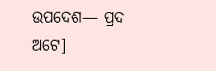ଉପଦେଶ— ପ୍ରଦ ଅଟେ]